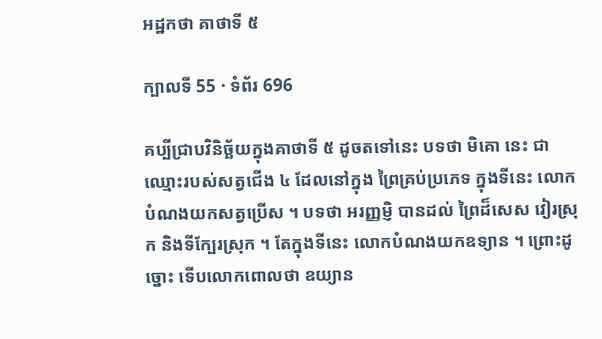អដ្ឋកថា គាថាទី ៥

ក្បាលទី 55 · ទំព័រ 696

គប្បីជ្រាបវិនិច្ឆ័យក្នុងគាថាទី ៥ ដូចតទៅនេះ បទថា មិគោ នេះ ជាឈ្មោះរបស់សត្វជើង ៤ ដែលនៅក្នុង ព្រៃគ្រប់ប្រភេទ ក្នុងទីនេះ លោកបំណងយកសត្វប្រើស ។ បទថា អរញ្ញម្ញិ បានដល់ ព្រៃដ៏សេស វៀរស្រុក និងទីក្បែរស្រុក ។ តែក្នុងទីនេះ លោកបំណងយកឧទ្យាន ។ ព្រោះដូច្នោះ ទើបលោកពោលថា ឧយ្យាន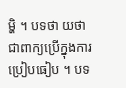ម្ហិ ។ បទថា យថា ជាពាក្យប្រើក្នុងការប្រៀបធៀប ។ បទ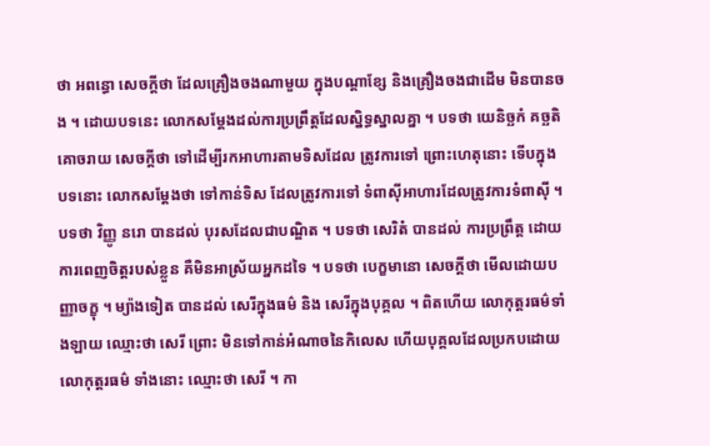ថា អពន្ធោ សេចក្តីថា ដែលគ្រឿងចងណាមួយ ក្នុងបណ្តាខ្សែ និងគ្រឿងចងជាដើម មិនបានចង ។ ដោយបទនេះ លោកសម្តែងដល់ការប្រព្រឹត្តដែលស្និទ្ធស្នាលគ្នា ។ បទថា យេនិច្ឆកំ គច្ឆតិ គោចរាយ សេចក្តីថា ទៅដើម្បីរកអាហារតាមទិសដែល ត្រូវការទៅ ព្រោះហេតុនោះ ទើបក្នុងបទនោះ លោកសម្តែងថា ទៅកាន់ទិស ដែលត្រូវការទៅ ទំពាស៊ីអាហារដែលត្រូវការទំពាស៊ី ។ បទថា វិញ្ញូ នរោ បានដល់ បុរសដែលជាបណ្ឌិត ។ បទថា សេរិតំ បានដល់ ការប្រព្រឹត្ត ដោយការពេញចិត្តរបស់ខ្លួន គឺមិនអាស្រ័យអ្នកដទៃ ។ បទថា បេក្ខមានោ សេចក្តីថា មើលដោយបញ្ញាចក្ខុ ។ ម្យ៉ាងទៀត បានដល់ សេរីក្នុងធម៌ និង សេរីក្នុងបុគ្គល ។ ពិតហើយ លោកុត្តរធម៌ទាំងឡាយ ឈ្មោះថា សេរី ព្រោះ មិនទៅកាន់អំណាចនៃកិលេស ហើយបុគ្គលដែលប្រកបដោយលោកុត្តរធម៌ ទាំងនោះ ឈ្មោះថា សេរី ។ កា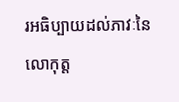រអធិប្បាយដល់ភាវៈនៃលោកុត្ត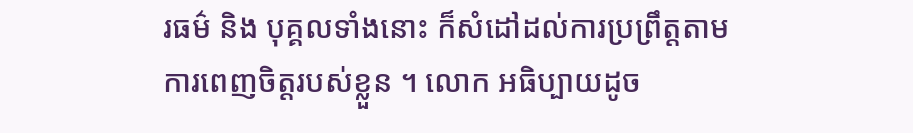រធម៌ និង បុគ្គលទាំងនោះ ក៏សំដៅដល់ការប្រព្រឹត្តតាមការពេញចិត្តរបស់ខ្លួន ។ លោក អធិប្បាយដូច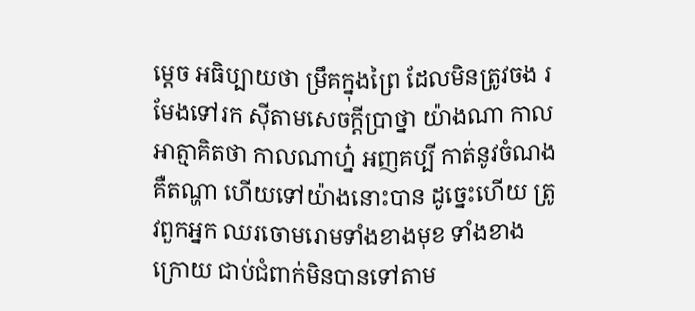ម្តេច អធិប្បាយថា ម្រឹគក្នុងព្រៃ ដែលមិនត្រូវចង រមែងទៅរក ស៊ីតាមសេចក្តីប្រាថ្នា យ៉ាងណា កាលអាត្មាគិតថា កាលណាហ្ន៎ អញគប្បី កាត់នូវចំណង គឺតណ្ហា ហើយទៅយ៉ាងនោះបាន ដូច្នេះហើយ ត្រូវពួកអ្នក ឈរចោមរោមទាំងខាងមុខ ទាំងខាងក្រោយ ជាប់ជំពាក់មិនបានទៅតាម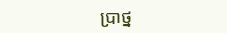ប្រាថ្ន